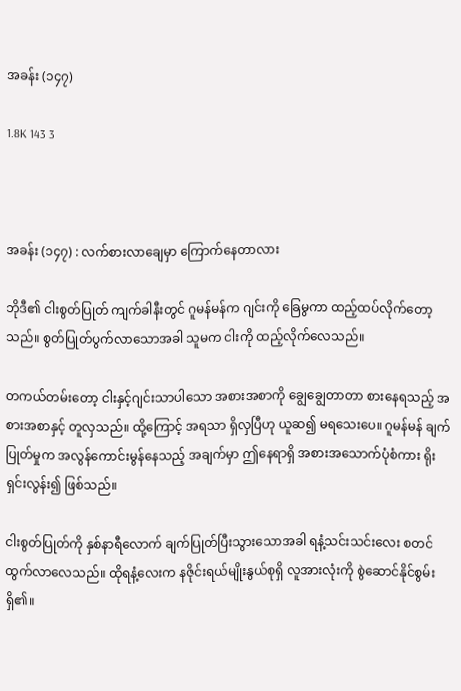အခန်း (၁၄၇)

1.8K 143 3



အခန်း (၁၄၇) : လက်စားလာချေမှာ ကြောက်နေတာလား

ဘိုဒီ၏ ငါးစွတ်ပြုတ် ကျက်ခါနီးတွင် ဂူမန်မန်က ဂျင်းကို ခြေမွကာ ထည့်ထပ်လိုက်တော့သည်။ စွတ်ပြုတ်ပွက်လာသောအခါ သူမက ငါးကို ထည့်လိုက်လေသည်။

တကယ်တမ်းတော့ ငါးနှင့်ဂျင်းသာပါသော အစားအစာကို ချွေချွေတာတာ စားနေရသည့် အစားအစာနှင့် တူလှသည်။ ထို့ကြောင့် အရသာ ရှိလှပြီဟု ယူဆ၍ မရသေးပေ။ ဂူမန်မန် ချက်ပြုတ်မှုက အလွန်ကောင်းမွန်နေသည့် အချက်မှာ ဤနေရာရှိ အစားအသောက်ပုံစံကား ရိုးရှင်းလွန်း၍ ဖြစ်သည်။

ငါးစွတ်ပြုတ်ကို နှစ်နာရီလောက် ချက်ပြုတ်ပြီးသွားသောအခါ ရနံ့သင်းသင်းလေး စတင်ထွက်လာလေသည်။ ထိုရနံ့လေးက နဇိုင်းရယ်မျိုးနွယ်စုရှိ လူအားလုံးကို စွဲဆောင်နိုင်စွမ်း ရှိ၏။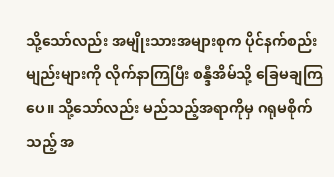သို့သော်လည်း အမျိုးသားအများစုက ပိုင်နက်စည်းမျည်းများကို လိုက်နာကြပြီး စန္ဒီအိမ်သို့ ခြေမချကြပေ။ သို့သော်လည်း မည်သည့်အရာကိုမှ ဂရုမစိုက်သည့် အ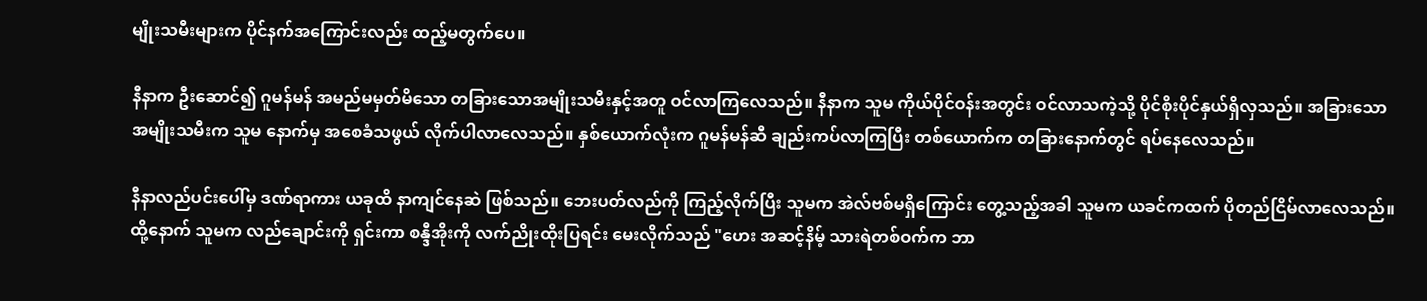မျိုးသမီးများက ပိုင်နက်အကြောင်းလည်း ထည့်မတွက်ပေ။

နီနာက ဦးဆောင်၍ ဂူမန်မန် အမည်မမှတ်မိသော တခြားသောအမျိုးသမီးနှင့်အတူ ဝင်လာကြလေသည်။ နီနာက သူမ ကိုယ်ပိုင်ဝန်းအတွင်း ဝင်လာသကဲ့သို့ ပိုင်စိုးပိုင်နှယ်ရှိလှသည်။ အခြားသော အမျိုးသမီးက သူမ နောက်မှ အစေခံသဖွယ် လိုက်ပါလာလေသည်။ နှစ်ယောက်လုံးက ဂူမန်မန်ဆီ ချည်းကပ်လာကြပြီး တစ်ယောက်က တခြားနောက်တွင် ရပ်နေလေသည်။

နီနာလည်ပင်းပေါ်မှ ဒဏ်ရာကား ယခုထိ နာကျင်နေဆဲ ဖြစ်သည်။ ဘေးပတ်လည်ကို ကြည့်လိုက်ပြီး သူမက အဲလ်ဗစ်မရှိကြောင်း တွေ့သည့်အခါ သူမက ယခင်ကထက် ပိုတည်ငြိမ်လာလေသည်။ ထို့နောက် သူမက လည်ချောင်းကို ရှင်းကာ စန္ဒီအိုးကို လက်ညိုးထိုးပြရင်း မေးလိုက်သည် "ဟေး အဆင့်နိမ့် သားရဲတစ်ဝက်က ဘာ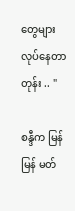တွေများ လုပ်နေတာတုန်း .. "

စန္ဒီက မြန်မြန် မတ်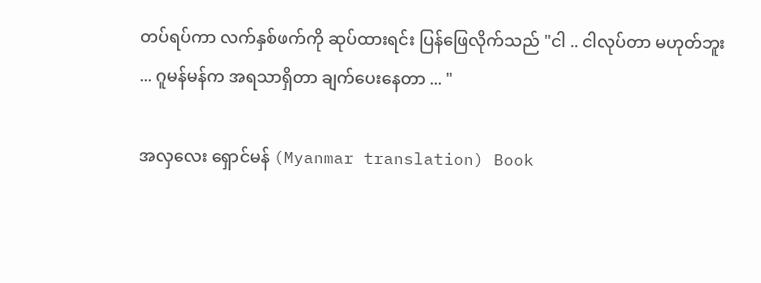တပ်ရပ်ကာ လက်နှစ်ဖက်ကို ဆုပ်ထားရင်း ပြန်ဖြေလိုက်သည် "ငါ .. ငါလုပ်တာ မဟုတ်ဘူး ... ဂူမန်မန်က အရသာရှိတာ ချက်ပေးနေတာ ... "

အလှလေး ရှောင်မန် (Myanmar translation) Book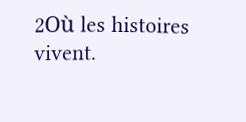2Où les histoires vivent.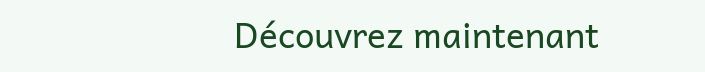Découvrez maintenant